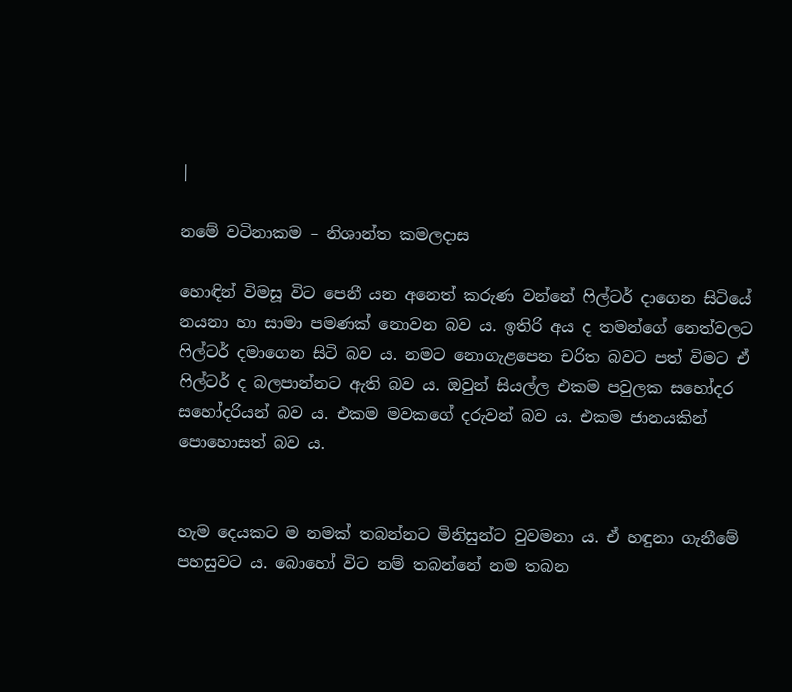|

නමේ වටිනාකම – නිශාන්ත කමලදාස

හොඳින් විමසූ විට පෙනී යන අනෙත් කරුණ වන්නේ ෆිල්ටර් දාගෙන සිටියේ නයනා හා සාමා පමණක් නොවන බව ය. ඉතිරි අය ද තමන්ගේ නෙත්වලට ෆිල්ටර් දමාගෙන සිටි බව ය. නමට නොගැළපෙන චරිත බවට පත් විමට ඒ ෆිල්ටර් ද බලපාන්නට ඇති බව ය. ඔවුන් සියල්ල එකම පවුලක සහෝදර සහෝදරියන් බව ය. එකම මවකගේ දරුවන් බව ය. එකම ජානයකින් පොහොසත් බව ය.


හැම දෙයකට ම නමක් තබන්නට මිනිසුන්ට වුවමනා ය. ඒ හඳුනා ගැනීමේ පහසුවට ය. බොහෝ විට නම් තබන්නේ නම තබන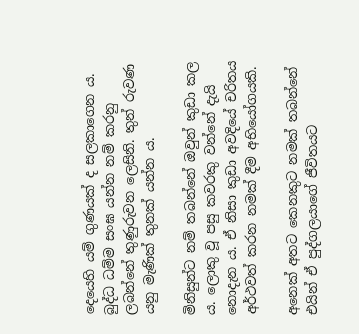දෙයෙහි යම් ගුණයක් ද සලකාගෙන ය. බුද්ධ ධම්ම සංඝ යන්න නම් කරනු ලබන්නේ තුණුරුවන ලෙසිනි. තුන් රුවණ යනු මැණික් තුනක් යන්න ය.

මිනිසුන්ට නම් තබන්නේ ඔවුන් කුඩා කල ය. ලොකු වූ පසු කවරකු වන්නේ දැයි නොදැන ය. ඒ නිසා කුඩා අවදියේ චරිතය අර්ථවත් කරන නමක් දීම අභියෝගයකි.

අනෙක් අතට කෙනකුට නමක් තබන්නේ එයින් ඒ පුද්ගලයාගේ ජීවිතයට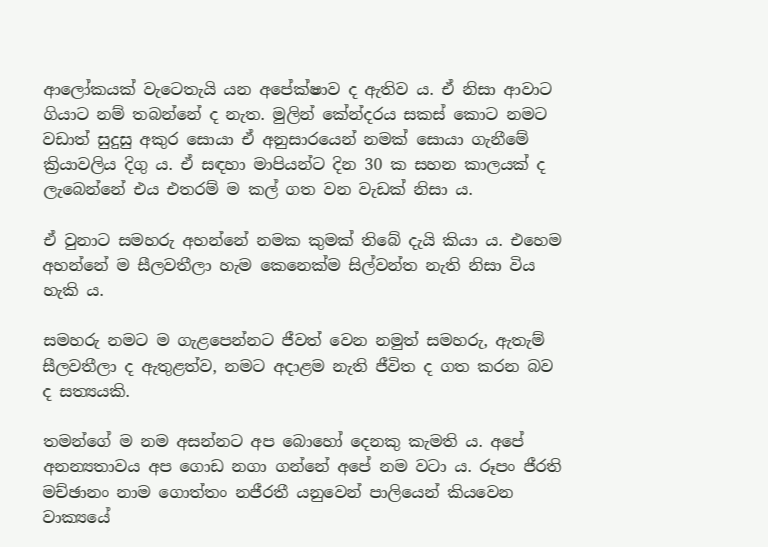ආලෝකයක් වැටෙතැයි යන අපේක්ෂාව ද ඇතිව ය. ඒ නිසා ආවාට ගියාට නම් තබන්නේ ද නැත. මුලින් කේන්දරය සකස් කොට නමට වඩාත් සුදුසු අකුර සොයා ඒ අනුසාරයෙන් නමක් සොයා ගැනීමේ ක්‍රියාවලිය දිගු ය. ඒ සඳහා මාපියන්ට දින 30 ක සහන කාලයක් ද ලැබෙන්නේ එය එතරම් ම කල් ගත වන වැඩක් නිසා ය.

ඒ වුනාට සමහරු අහන්නේ නමක කුමක් තිබේ දැයි කියා ය. එහෙම අහන්නේ ම සීලවතීලා හැම කෙනෙක්ම සිල්වන්ත නැති නිසා විය හැකි ය.

සමහරු නමට ම ගැළපෙන්නට ජීවත් වෙන නමුත් සමහරු, ඇතැම් සීලවතීලා ද ඇතුළත්ව, නමට අදාළම නැති ජීවිත ද ගත කරන බව ද සත්‍යයකි.

තමන්ගේ ම නම අසන්නට අප බොහෝ දෙනකු කැමති ය. අපේ අනන්‍යතාවය අප ගොඩ නගා ගන්නේ අපේ නම වටා ය. රූපං ජීරති මච්ඡානං නාම ගොත්තං නජීරතී යනුවෙන් පාලියෙන් කියවෙන වාක්‍යයේ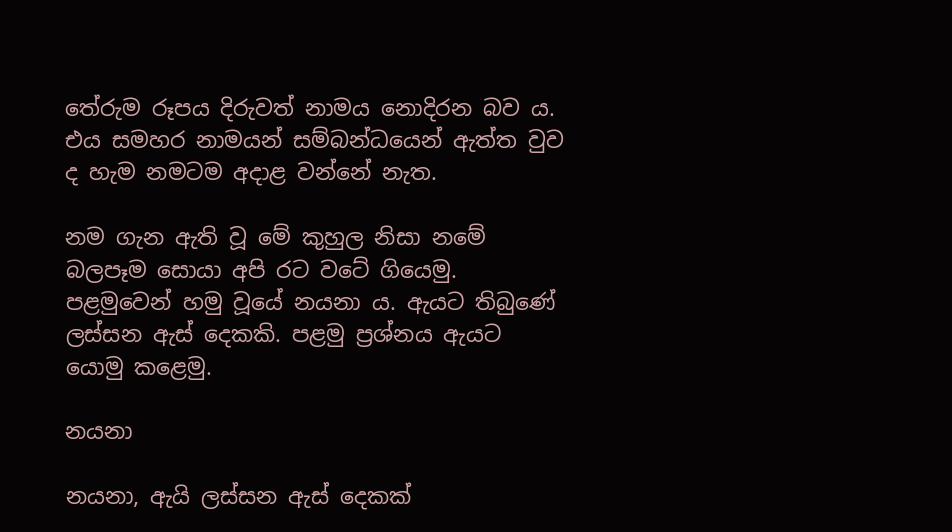තේරුම රූපය දිරුවත් නාමය නොදිරන බව ය. එය සමහර නාමයන් සම්බන්ධයෙන් ඇත්ත වුව ද හැම නමටම අදාළ වන්නේ නැත.

නම ගැන ඇති වූ මේ කුහුල නිසා නමේ බලපෑම සොයා අපි රට වටේ ගියෙමු. පළමුවෙන් හමු වූයේ නයනා ය. ඇයට තිබුණේ ලස්සන ඇස් දෙකකි. පළමු ප්‍රශ්නය ඇයට යොමු කළෙමු.

නයනා

නයනා, ඇයි ලස්සන ඇස් දෙකක්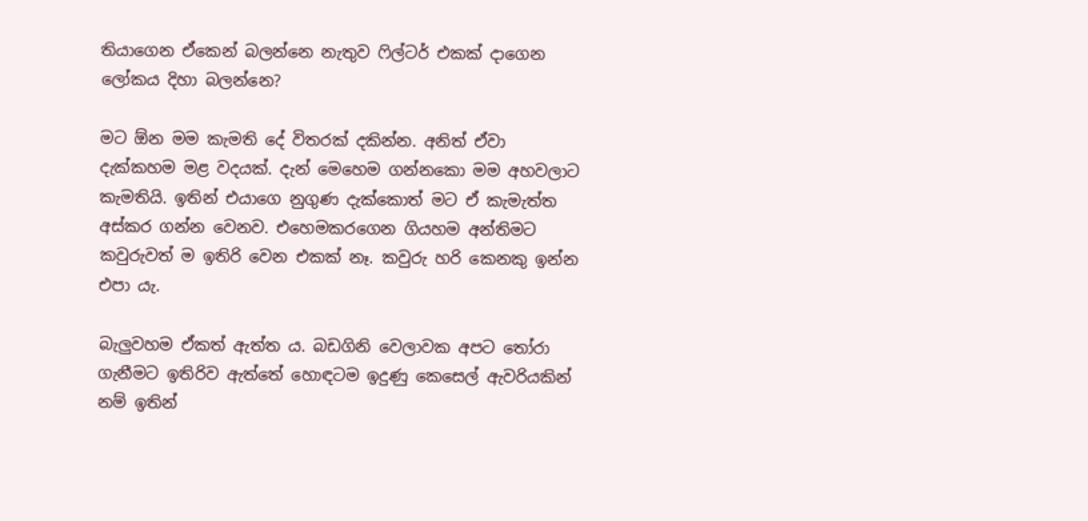තියාගෙන ඒකෙන් බලන්නෙ නැතුව ෆිල්ටර් එකක් දාගෙන ලෝකය දිහා බලන්නෙ?

මට ඕන මම කැමති දේ විතරක් දකින්න. අනිත් ඒවා දැක්කහම මළ වදයක්. දැන් මෙහෙම ගන්නකො මම අහවලාට කැමතියි. ඉතින් එයාගෙ නුගුණ දැක්කොත් මට ඒ කැමැත්ත අස්කර ගන්න වෙනව. එහෙමකරගෙන ගියහම අන්තිමට කවුරුවත් ම ඉතිරි වෙන එකක් නෑ. කවුරු හරි කෙනකු ඉන්න එපා යැ.

බැලුවහම ඒකත් ඇත්ත ය. බඩගිනි වෙලාවක අපට තෝරා ගැනීමට ඉතිරිව ඇත්තේ හොඳටම ඉදුණු කෙසෙල් ඇවරියකින් නම් ඉතින්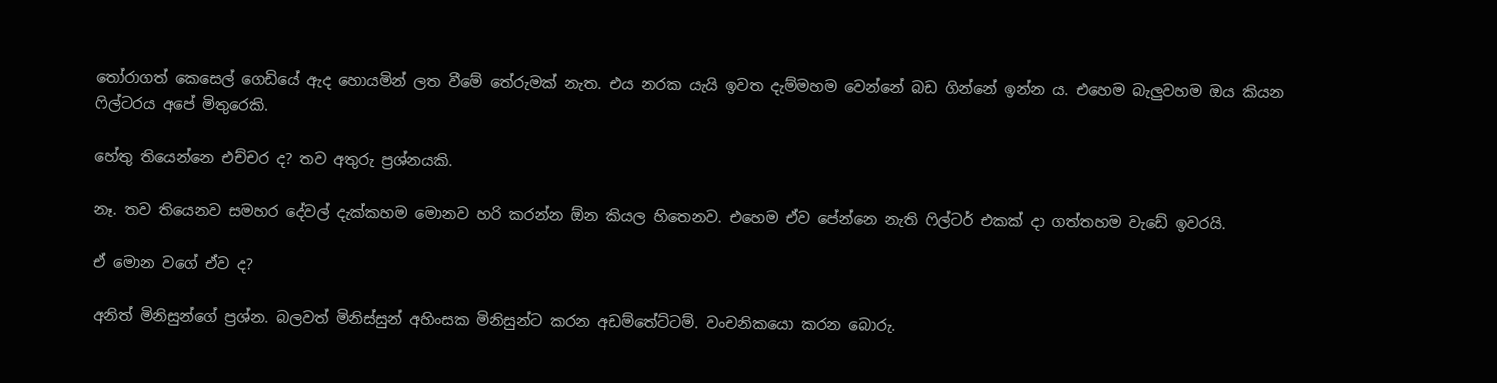තෝරාගත් කෙසෙල් ගෙඩියේ ඇද හොයමින් ලත වීමේ තේරුමක් නැත. එය නරක යැයි ඉවත දැම්මහම වෙන්නේ බඩ ගින්නේ ඉන්න ය. එහෙම බැලුවහම ඔය කියන ෆිල්ටරය අපේ මිතුරෙකි.

හේතු තියෙන්නෙ එච්චර ද? තව අතුරු ප්‍රශ්නයකි.

නෑ. තව තියෙනව සමහර දේවල් දැක්කහම මොනව හරි කරන්න ඕන කියල හිතෙනව. එහෙම ඒව පේන්නෙ නැති ෆිල්ටර් එකක් දා ගත්තහම වැඩේ ඉවරයි.

ඒ මොන වගේ ඒව ද?

අනිත් මිනිසුන්ගේ ප්‍රශ්න. බලවත් මිනිස්සුන් අහිංසක මිනිසුන්ට කරන අඩම්තේට්ටම්. වංචනිකයො කරන බොරු.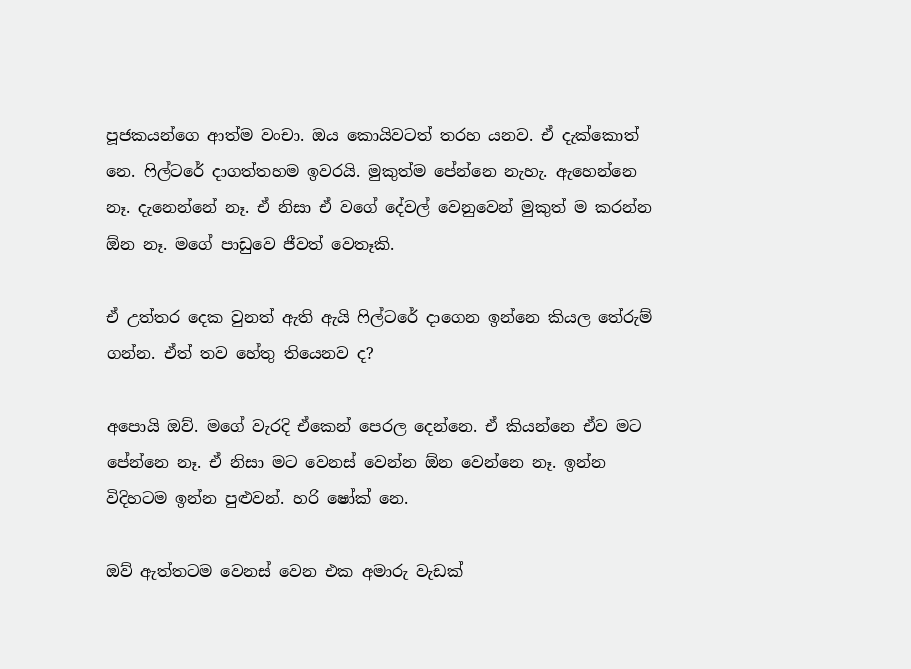පූජකයන්ගෙ ආත්ම වංචා. ඔය කොයිවටත් තරහ යනව. ඒ දැක්කොත් නෙ. ෆිල්ටරේ දාගත්තහම ඉවරයි. මුකුත්ම පේන්නෙ නැහැ. ඇහෙන්නෙ නෑ. දැනෙන්නේ නෑ. ඒ නිසා ඒ වගේ දේවල් වෙනුවෙන් මුකුත් ම කරන්න ඕන නෑ. මගේ පාඩුවෙ ජීවත් වෙතෑකි.

ඒ උත්තර දෙක වුනත් ඇති ඇයි ෆිල්ටරේ දාගෙන ඉන්නෙ කියල තේරුම් ගන්න. ඒත් තව හේතු තියෙනව ද?

අපොයි ඔව්. මගේ වැරදි ඒකෙන් පෙරල දෙන්නෙ. ඒ කියන්නෙ ඒව මට පේන්නෙ නෑ. ඒ නිසා මට වෙනස් වෙන්න ඕන වෙන්නෙ නෑ. ඉන්න විදිහටම ඉන්න පුළුවන්. හරි ෂෝක් නෙ.

ඔව් ඇත්තටම වෙනස් වෙන එක අමාරු වැඩක්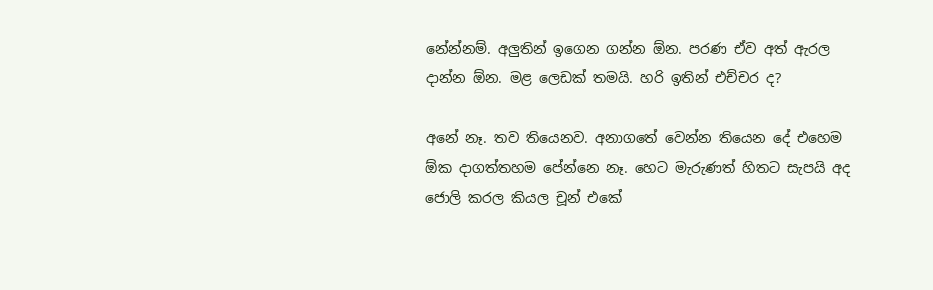නේන්නම්. අලුතින් ඉගෙන ගන්න ඕන. පරණ ඒව අත් ඇරල දාන්න ඕන. මළ ලෙඩක් තමයි. හරි ඉතින් එච්චර ද?

අනේ නෑ. තව තියෙනව. අනාගතේ වෙන්න තියෙන දේ එහෙම ඕක දාගත්තහම පේන්නෙ නෑ. හෙට මැරුණත් හිතට සැපයි අද ජොලි කරල කියල චූන් එකේ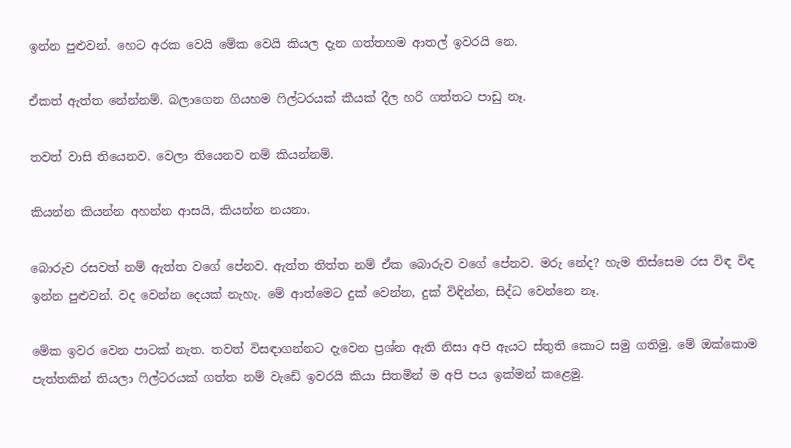ඉන්න පුළුවන්. හෙට අරක වෙයි මේක වෙයි කියල දැන ගත්තහම ආතල් ඉවරයි නෙ.

ඒකත් ඇත්ත නේන්නම්. බලාගෙන ගියහම ෆිල්ටරයක් කීයක් දීල හරි ගත්තට පාඩු නෑ.

තවත් වාසි තියෙනව. වෙලා තියෙනව නම් කියන්නම්.

කියන්න කියන්න අහන්න ආසයි, කියන්න නයනා.

බොරුව රසවත් නම් ඇත්ත වගේ පේනව. ඇත්ත තිත්ත නම් ඒක බොරුව වගේ පේනව. මරු නේද? හැම තිස්සෙම රස විඳ විඳ ඉන්න පුළුවන්. වද වෙන්න දෙයක් නැහැ. මේ ආත්මෙට දුක් වෙන්න, දුක් විඳින්න, සිද්ධ වෙන්නෙ නෑ.

මේක ඉවර වෙන පාටක් නැත. තවත් විසඳාගන්නට දැවෙන ප්‍රශ්න ඇති නිසා අපි ඇයට ස්තුති කොට සමු ගතිමු. මේ ඔක්කොම පැත්තකින් තියලා ෆිල්ටරයක් ගත්ත නම් වැඩේ ඉවරයි කියා සිතමින් ම අපි පය ඉක්මන් කළෙමු.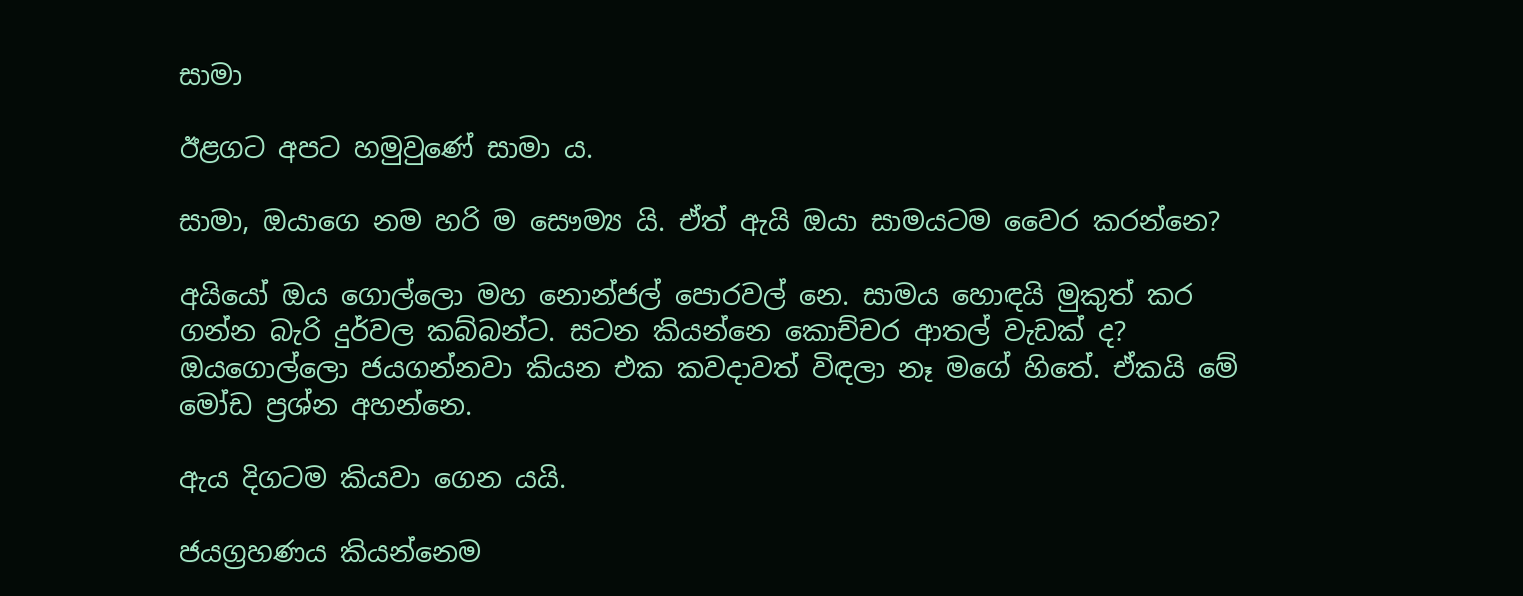සාමා

ඊළගට අපට හමුවුණේ සාමා ය.

සාමා, ඔයාගෙ නම හරි ම සෞම්‍ය යි. ඒත් ඇයි ඔයා සාමයටම වෛර කරන්නෙ?

අයියෝ ඔය ගොල්ලො මහ නොන්ජල් පොරවල් නෙ. සාමය හොඳයි මුකුත් කර ගන්න බැරි දුර්වල කබ්බන්ට. සටන කියන්නෙ කොච්චර ආතල් වැඩක් ද? ඔයගොල්ලො ජයගන්නවා කියන එක කවදාවත් විඳලා නෑ මගේ හිතේ. ඒකයි මේ මෝඩ ප්‍රශ්න අහන්නෙ.

ඇය දිගටම කියවා ගෙන යයි.

ජයග්‍රහණය කියන්නෙම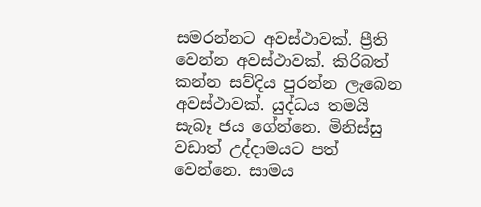සමරන්නට අවස්ථාවක්. ප්‍රීති වෙන්න අවස්ථාවක්. කිරිබත් කන්න සව්දිය පුරන්න ලැබෙන අවස්ථාවක්. යුද්ධය තමයි සැබෑ ජය ගේන්නෙ. මිනිස්සු වඩාත් උද්දාමයට පත් වෙන්නෙ. සාමය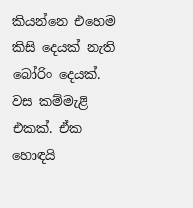කියන්නෙ එහෙම කිසි දෙයක් නැති බෝරිං දෙයක්. වස කම්මැළි එකක්. ඒක හොඳයි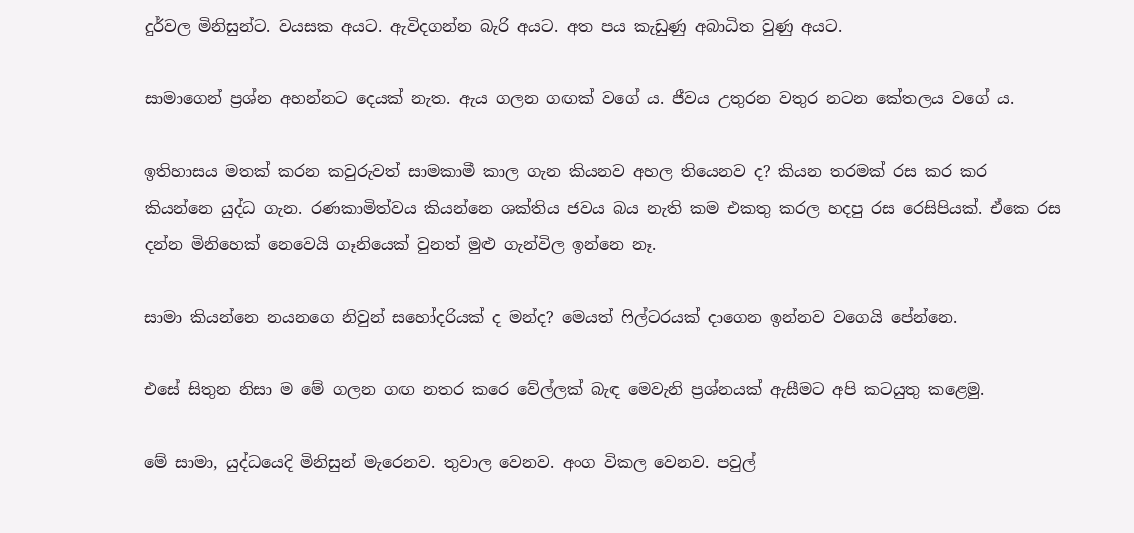දුර්වල මිනිසුන්ට. වයසක අයට. ඇවිදගන්න බැරි අයට. අත පය කැඩුණු අබාධිත වුණු අයට.

සාමාගෙන් ප්‍රශ්න අහන්නට දෙයක් නැත. ඇය ගලන ගඟක් වගේ ය. ජීවය උතුරන වතුර නටන කේතලය වගේ ය.

ඉතිහාසය මතක් කරන කවුරුවත් සාමකාමී කාල ගැන කියනව අහල තියෙනව ද? කියන තරමක් රස කර කර කියන්නෙ යුද්ධ ගැන. රණකාමිත්වය කියන්නෙ ශක්තිය ජවය බය නැති කම එකතු කරල හදපු රස රෙසිපියක්. ඒකෙ රස දන්න මිනිහෙක් නෙවෙයි ගෑනියෙක් වුනත් මුළු ගැන්විල ඉන්නෙ නෑ.

සාමා කියන්නෙ නයනගෙ නිවුන් සහෝදරියක් ද මන්ද? මෙයත් ෆිල්ටරයක් දාගෙන ඉන්නව වගෙයි පේන්නෙ.

එසේ සිතුන නිසා ම මේ ගලන ගඟ නතර කරෙ වේල්ලක් බැඳ මෙවැනි ප්‍රශ්නයක් ඇසීමට අපි කටයුතු කළෙමු.

මේ සාමා, යුද්ධයෙදි මිනිසුන් මැරෙනව. තුවාල වෙනව. අංග විකල වෙනව. පවුල්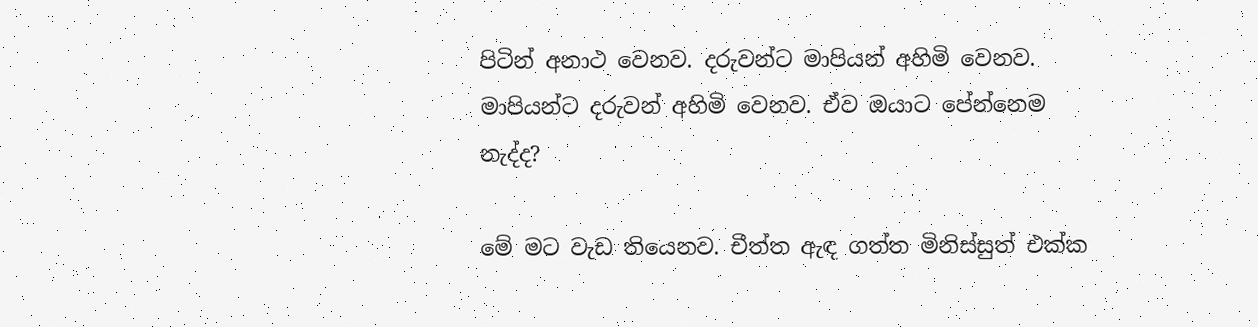පිටින් අනාථ වෙනව. දරුවන්ට මාපියන් අහිමි වෙනව. මාපියන්ට දරුවන් අහිමි වෙනව. ඒව ඔයාට පේන්නෙම නැද්ද?

මේ මට වැඩ තියෙනව. චීත්ත ඇඳ ගත්ත මිනිස්සුත් එක්ක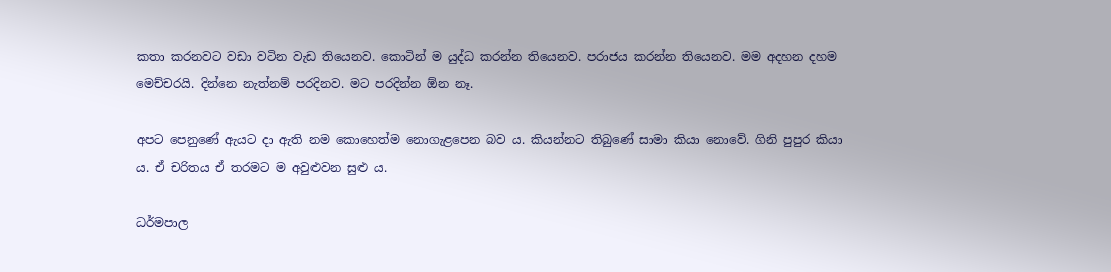කතා කරනවට වඩා වටින වැඩ තියෙනව. කොටින් ම යුද්ධ කරන්න තියෙනව. පරාජය කරන්න තියෙනව. මම අදහන දහම මෙච්චරයි. දින්නෙ නැත්නම් පරදිනව. මට පරදින්න ඕන නෑ.

අපට පෙනුණේ ඇයට දා ඇති නම කොහෙත්ම නොගැළපෙන බව ය. කියන්නට තිබුණේ සාමා කියා නොවේ. ගිනි පුපුර කියා ය. ඒ චරිතය ඒ තරමට ම අවුළුවන සුළු ය.

ධර්මපාල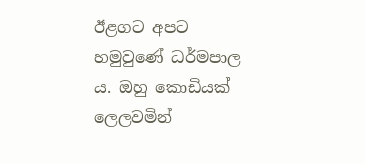ඊළගට අපට හමුවුණේ ධර්මපාල ය. ඔහු කොඩියක් ලෙලවමින්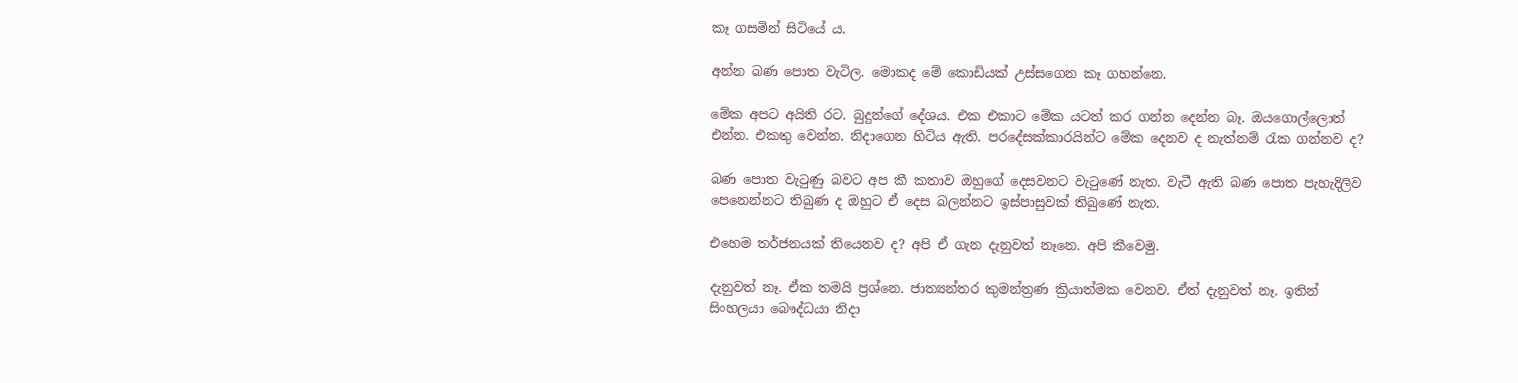කෑ ගසමින් සිටියේ ය.

අන්න බණ පොත වැටිල. මොකද මේ කොඩියක් උස්සගෙන කෑ ගහන්නෙ.

මේක අපට අයිති රට. බුදුන්ගේ දේශය. එක එකාට මේක යටත් කර ගන්න දෙන්න බෑ. ඔයගොල්ලොත් එන්න. එකතු වෙන්න. නිදාගෙන හිටිය ඇති. පරදේසක්කාරයින්ට මේක දෙනව ද නැත්නම් රැක ගන්නව ද?

බණ පොත වැටුණු බවට අප කී කතාව ඔහුගේ දෙසවනට වැටුණේ නැත. වැටී ඇති බණ පොත පැහැදිලිව පෙනෙන්නට තිබුණ ද ඔහුට ඒ දෙස බලන්නට ඉස්පාසුවක් තිබුණේ නැත.

එහෙම තර්ජනයක් තියෙනව ද? අපි ඒ ගැන දැනුවත් නෑනෙ. අපි කීවෙමු.

දැනුවත් නෑ. ඒක තමයි ප්‍රශ්නෙ. ජාත්‍යන්තර කුමන්ත්‍රණ ක්‍රියාත්මක වෙනව. ඒත් දැනුවත් නෑ. ඉතින් සිංහලයා බෞද්ධයා නිදා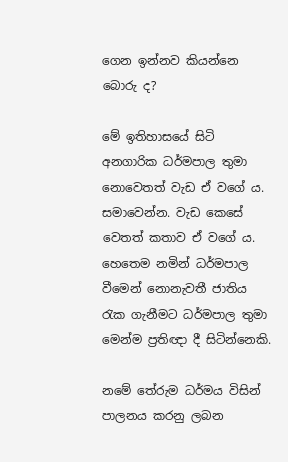ගෙන ඉන්නව කියන්නෙ බොරු ද?

මේ ඉතිහාසයේ සිටි අනගාරික ධර්මපාල තුමා නොවෙතත් වැඩ ඒ වගේ ය. සමාවෙන්න. වැඩ කෙසේ වෙතත් කතාව ඒ වගේ ය. හෙතෙම නමින් ධර්මපාල වීමෙන් නොනැවතී ජාතිය රැක ගැනීමට ධර්මපාල තුමා මෙන්ම ප්‍රතිඥා දී සිටින්නෙකි.

නමේ තේරුම ධර්මය විසින් පාලනය කරනු ලබන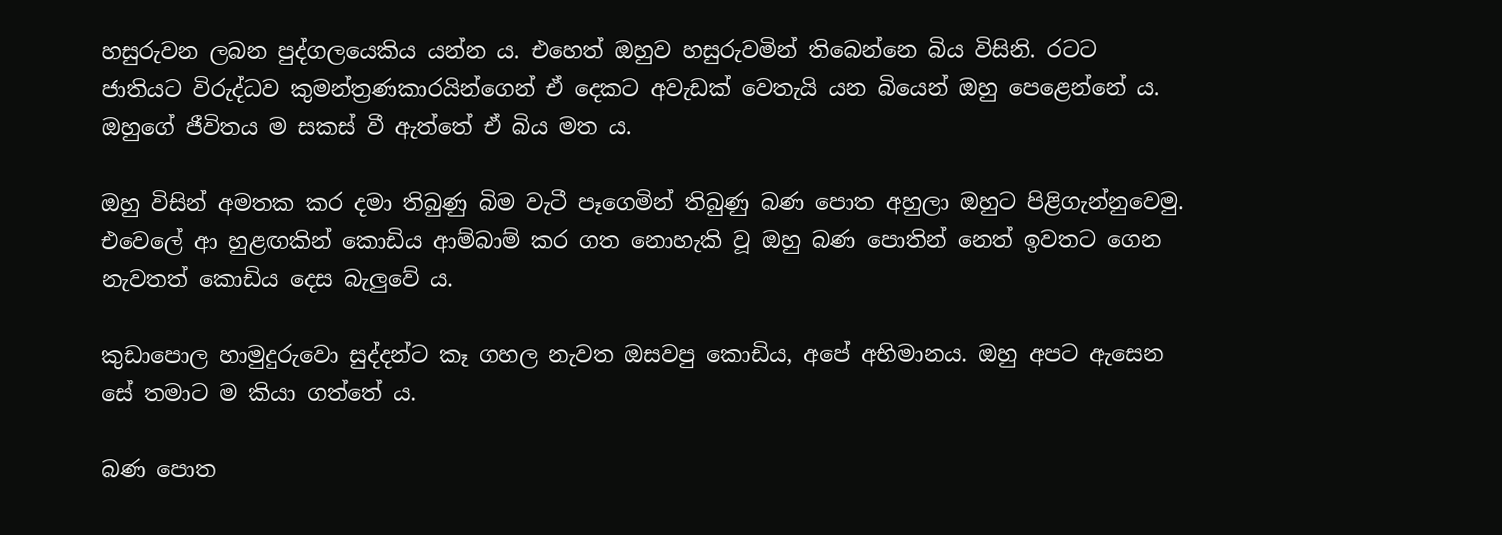හසුරුවන ලබන පුද්ගලයෙකිය යන්න ය. එහෙත් ඔහුව හසුරුවමින් තිබෙන්නෙ බිය විසිනි. රටට ජාතියට විරුද්ධව කුමන්ත්‍රණකාරයින්ගෙන් ඒ දෙකට අවැඩක් වෙතැයි යන බියෙන් ඔහු පෙළෙන්නේ ය. ඔහුගේ ජීවිතය ම සකස් වී ඇත්තේ ඒ බිය මත ය.

ඔහු විසින් අමතක කර දමා තිබුණු බිම වැටී පෑගෙමින් තිබුණු බණ පොත අහුලා ඔහුට පිළිගැන්නුවෙමු. එවෙලේ ආ හුළඟකින් කොඩිය ආම්බාම් කර ගත නොහැකි වූ ඔහු බණ පොතින් නෙත් ඉවතට ගෙන නැවතත් කොඩිය දෙස බැලුවේ ය.

කුඩාපොල හාමුදුරුවො සුද්දන්ට කෑ ගහල නැවත ඔසවපු කොඩිය, අපේ අභිමානය. ඔහු අපට ඇසෙන සේ තමාට ම කියා ගත්තේ ය.

බණ පොත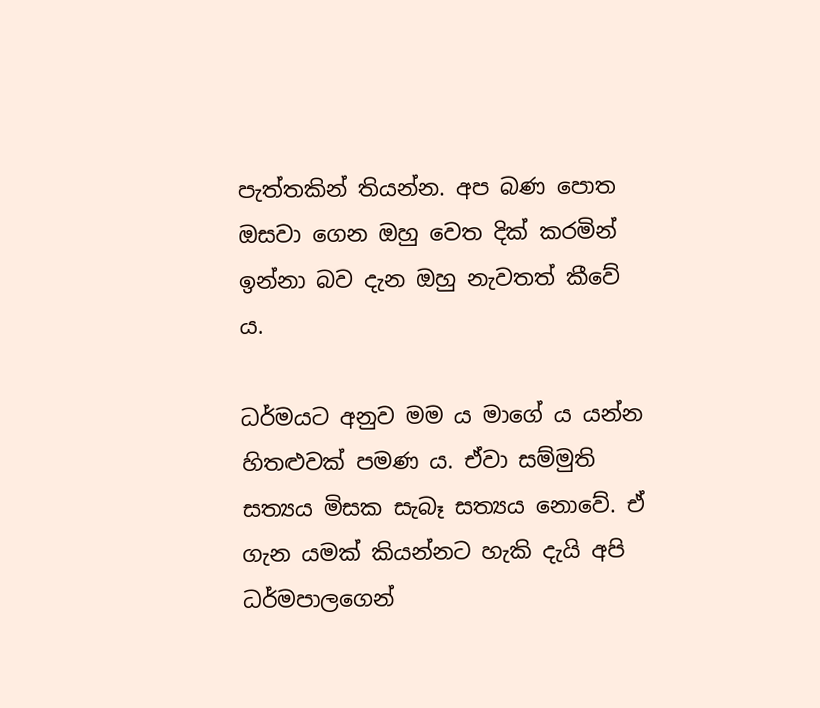පැත්තකින් තියන්න. අප බණ පොත ඔසවා ගෙන ඔහු වෙත දික් කරමින් ඉන්නා බව දැන ඔහු නැවතත් කීවේ ය.

ධර්මයට අනුව මම ය මාගේ ය යන්න හිතළුවක් පමණ ය. ඒවා සම්මුති සත්‍යය මිසක සැබෑ සත්‍යය නොවේ. ඒ ගැන යමක් කියන්නට හැකි දැයි අපි ධර්මපාලගෙන්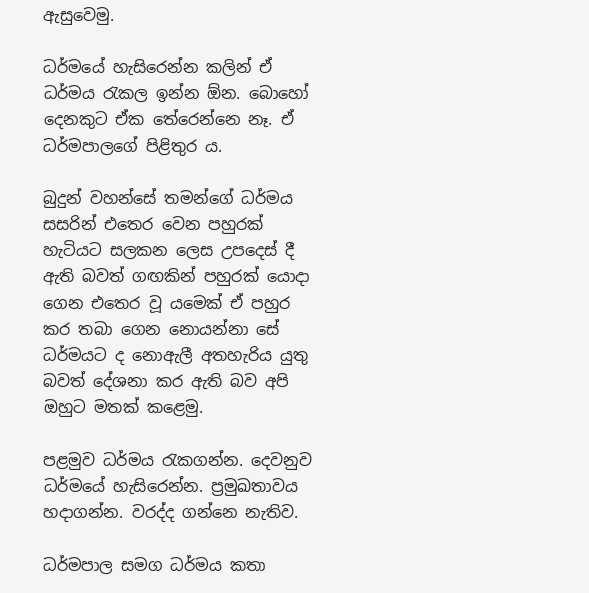ඇසුවෙමු.

ධර්මයේ හැසිරෙන්න කලින් ඒ ධර්මය රැකල ඉන්න ඕන. බොහෝ දෙනකුට ඒක තේරෙන්නෙ නෑ. ඒ ධර්මපාලගේ පිළිතුර ය.

බුදුන් වහන්සේ තමන්ගේ ධර්මය සසරින් එතෙර වෙන පහුරක් හැටියට සලකන ලෙස උපදෙස් දී ඇති බවත් ගඟකින් පහුරක් යොදා ගෙන එතෙර වූ යමෙක් ඒ පහුර කර තබා ගෙන නොයන්නා සේ ධර්මයට ද නොඇලී අතහැරිය යුතු බවත් දේශනා කර ඇති බව අපි ඔහුට මතක් කළෙමු.

පළමුව ධර්මය රැකගන්න. දෙවනුව ධර්මයේ හැසිරෙන්න. ප්‍රමුඛතාවය හදාගන්න. වරද්ද ගන්නෙ නැතිව.

ධර්මපාල සමග ධර්මය කතා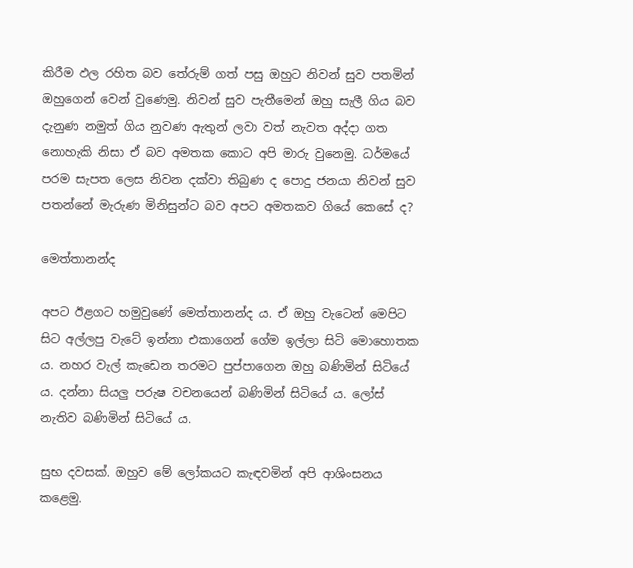කිරීම ඵල රහිත බව තේරුම් ගත් පසු ඔහුට නිවන් සුව පතමින් ඔහුගෙන් වෙන් වුණෙමු. නිවන් සුව පැතීමෙන් ඔහු සැලී ගිය බව දැනුණ නමුත් ගිය නුවණ ඇතුන් ලවා වත් නැවත අද්දා ගත නොහැකි නිසා ඒ බව අමතක කොට අපි මාරු වුනෙමු. ධර්මයේ පරම සැපත ලෙස නිවන දක්වා තිබුණ ද පොදු ජනයා නිවන් සුව පතන්නේ මැරුණ මිනිසුන්ට බව අපට අමතකව ගියේ කෙසේ ද?

මෙත්තානන්ද

අපට ඊළගට හමුවුණේ මෙත්තානන්ද ය. ඒ ඔහු වැටෙන් මෙපිට සිට අල්ලපු වැටේ ඉන්නා එකාගෙන් ගේම ඉල්ලා සිටි මොහොතක ය. නහර වැල් කැඩෙන තරමට පුප්පාගෙන ඔහු බණිමින් සිටියේ ය. දන්නා සියලු පරුෂ වචනයෙන් බණිමින් සිටියේ ය. ලෝස් නැතිව බණිමින් සිටියේ ය.

සුභ දවසක්. ඔහුව මේ ලෝකයට කැඳවමින් අපි ආශිංසනය කළෙමු.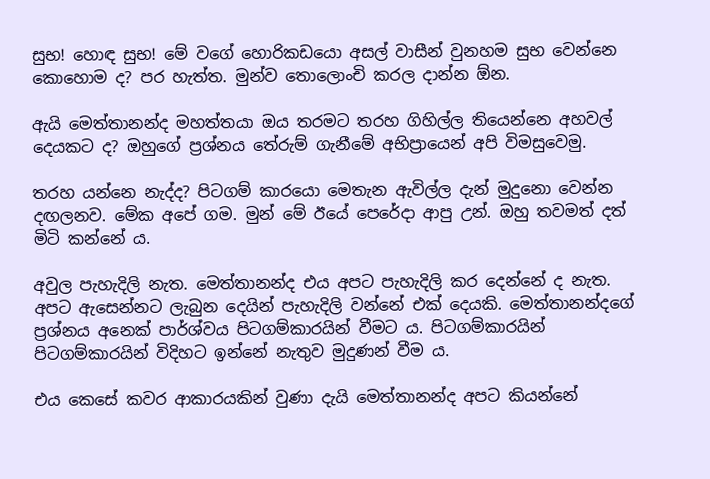සුභ! හොඳ සුභ! මේ වගේ හොරිකඩයො අසල් වාසීන් වුනහම සුභ වෙන්නෙ කොහොම ද? පර හැත්ත. මුන්ව තොලොංචි කරල දාන්න ඕන.

ඇයි මෙත්තානන්ද මහත්තයා ඔය තරමට තරහ ගිහිල්ල තියෙන්නෙ අහවල් දෙයකට ද? ඔහුගේ ප්‍රශ්නය තේරුම් ගැනීමේ අභිප්‍රායෙන් අපි විමසුවෙමු.

තරහ යන්නෙ නැද්ද? පිටගම් කාරයො මෙතැන ඇවිල්ල දැන් මුදුනො වෙන්න දඟලනව. මේක අපේ ගම. මුන් මේ ඊයේ පෙරේදා ආපු උන්. ඔහු තවමත් දත් මිටි කන්නේ ය.

අවුල පැහැදිලි නැත. මෙත්තානන්ද එය අපට පැහැදිලි කර දෙන්නේ ද නැත. අපට ඇසෙන්නට ලැබුන දෙයින් පැහැදිලි වන්නේ එක් දෙයකි. මෙත්තානන්දගේ ප්‍රශ්නය අනෙක් පාර්ශ්වය පිටගම්කාරයින් වීමට ය. පිටගම්කාරයින් පිටගම්කාරයින් විදිහට ඉන්නේ නැතුව මුදුණන් වීම ය.

එය කෙසේ කවර ආකාරයකින් වුණා දැයි මෙත්තානන්ද අපට කියන්නේ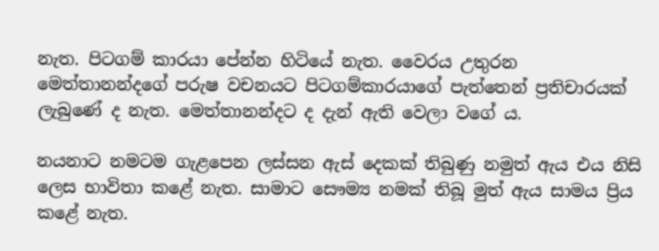නැත. පිටගම් කාරයා පේන්න හිටියේ නැත. වෛරය උතුරන මෙත්තානන්දගේ පරුෂ වචනයට පිටගම්කාරයාගේ පැත්තෙන් ප්‍රතිචාරයක් ලැබුණේ ද නැත. මෙත්තානන්දට ද දැන් ඇති වෙලා වගේ ය.

නයනාට නමටම ගැළපෙන ලස්සන ඇස් දෙකක් තිබුණු නමුත් ඇය එය නිසි ලෙස භාවිතා කළේ නැත. සාමාට සෞම්‍ය නමක් තිබූ මුත් ඇය සාමය ප්‍රිය කළේ නැත.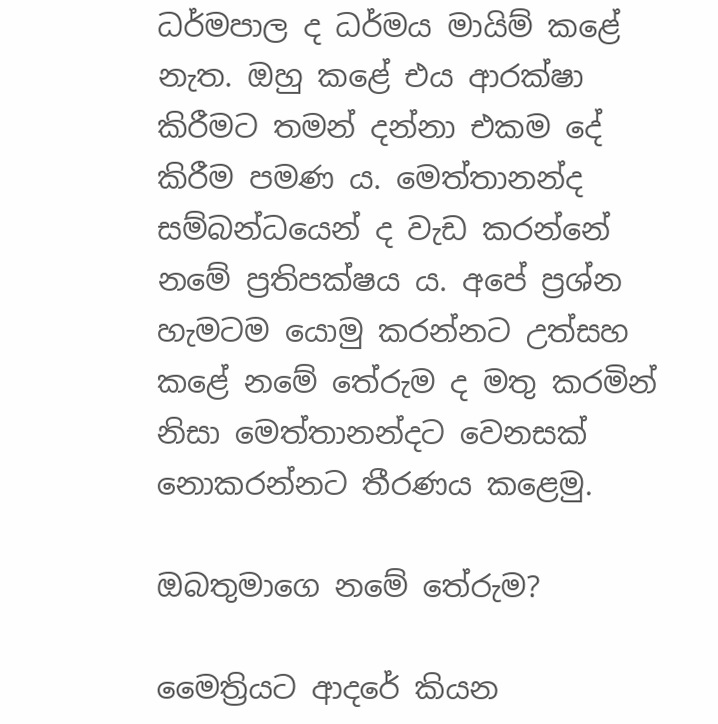ධර්මපාල ද ධර්මය මායිම් කළේ නැත. ඔහු කළේ එය ආරක්ෂා කිරීමට තමන් දන්නා එකම දේ කිරීම පමණ ය. මෙත්තානන්ද සම්බන්ධයෙන් ද වැඩ කරන්නේ නමේ ප්‍රතිපක්ෂය ය. අපේ ප්‍රශ්න හැමටම යොමු කරන්නට උත්සහ කළේ නමේ තේරුම ද මතු කරමින් නිසා මෙත්තානන්දට වෙනසක් නොකරන්නට තීරණය කළෙමු.

ඔබතුමාගෙ නමේ තේරුම?

මෛත්‍රියට ආදරේ කියන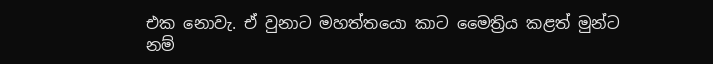එක නොවැ. ඒ වුනාට මහත්තයො කාට මෛත්‍රිය කළත් මුන්ට නම්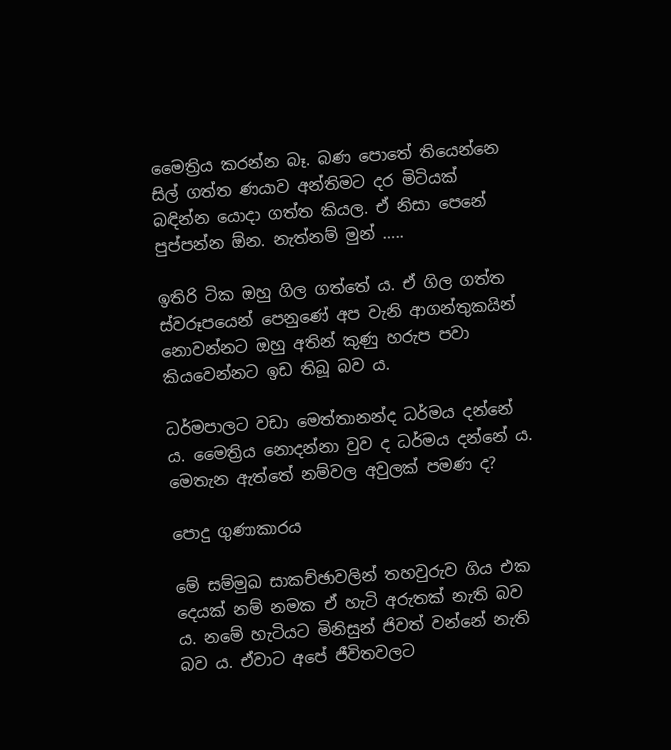මෛත්‍රිය කරන්න බෑ. බණ පොතේ තියෙන්නෙ සිල් ගත්ත ණයාව අන්තිමට දර මිටියක් බඳින්න යොදා ගත්ත කියල. ඒ නිසා පෙනේ පුප්පන්න ඕන. නැත්නම් මුන් …..

ඉතිරි ටික ඔහු ගිල ගත්තේ ය. ඒ ගිල ගත්ත ස්වරූපයෙන් පෙනුණේ අප වැනි ආගන්තුකයින් නොවන්නට ඔහු අතින් කුණු හරුප පවා කියවෙන්නට ඉඩ තිබූ බව ය.

ධර්මපාලට වඩා මෙත්තානන්ද ධර්මය දන්නේ ය. මෛත්‍රිය නොදන්නා වුව ද ධර්මය දන්නේ ය. මෙතැන ඇත්තේ නම්වල අවුලක් පමණ ද?

පොදු ගුණාකාරය

මේ සම්මුඛ සාකච්ඡාවලින් තහවුරුව ගිය එක දෙයක් නම් නමක ඒ හැටි අරුතක් නැති බව ය. නමේ හැටියට මිනිසුන් ජිවත් වන්නේ නැති බව ය. ඒවාට අපේ ජීවිතවලට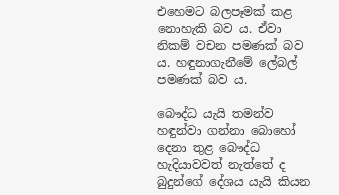එහෙමට බලපෑමක් කළ නොහැකි බව ය. ඒවා නිකම් වචන පමණක් බව ය. හඳුනාගැනීමේ ලේබල් පමණක් බව ය.

බෞද්ධ යැයි තමන්ව හඳුන්වා ගන්නා බොහෝ දෙනා තුළ බෞද්ධ හැදියාවවත් නැත්තේ ද බුදුන්ගේ දේශය යැයි කියන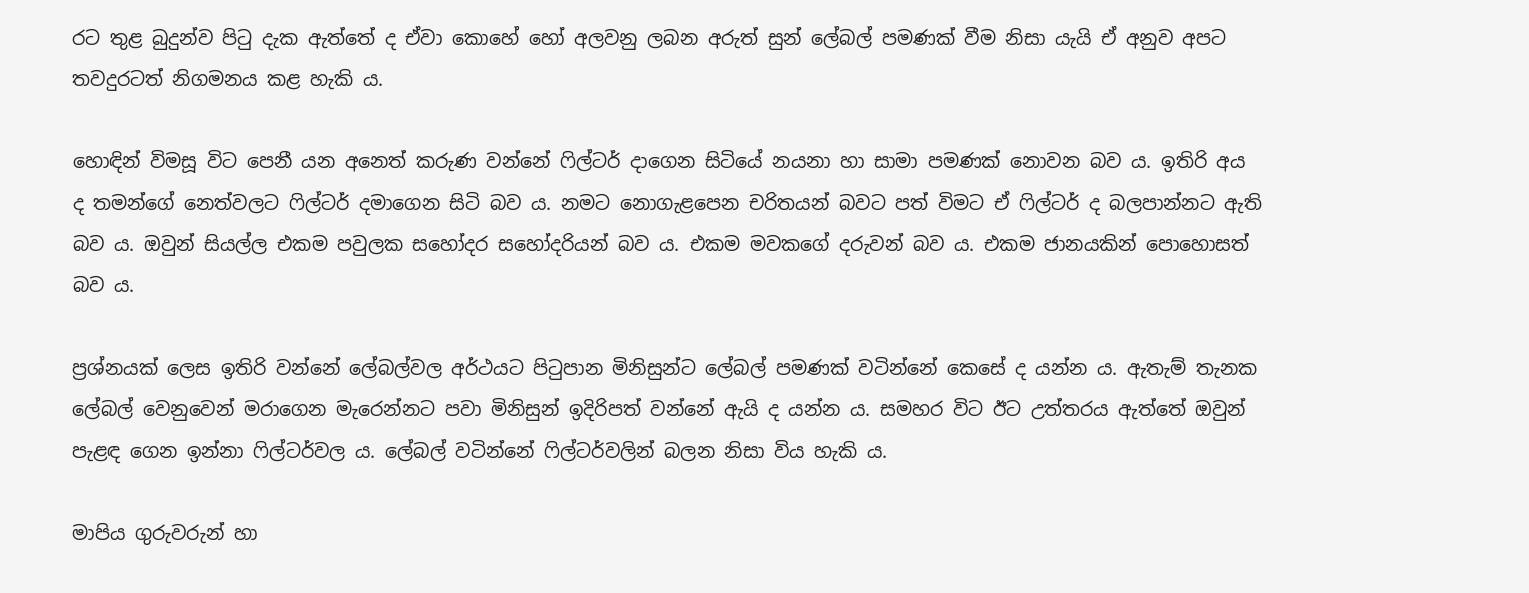රට තුළ බුදුන්ව පිටු දැක ඇත්තේ ද ඒවා කොහේ හෝ අලවනු ලබන අරුත් සුන් ලේබල් පමණක් වීම නිසා යැයි ඒ අනුව අපට තවදුරටත් නිගමනය කළ හැකි ය.

හොඳින් විමසූ විට පෙනී යන අනෙත් කරුණ වන්නේ ෆිල්ටර් දාගෙන සිටියේ නයනා හා සාමා පමණක් නොවන බව ය. ඉතිරි අය ද තමන්ගේ නෙත්වලට ෆිල්ටර් දමාගෙන සිටි බව ය. නමට නොගැළපෙන චරිතයන් බවට පත් විමට ඒ ෆිල්ටර් ද බලපාන්නට ඇති බව ය. ඔවුන් සියල්ල එකම පවුලක සහෝදර සහෝදරියන් බව ය. එකම මවකගේ දරුවන් බව ය. එකම ජානයකින් පොහොසත් බව ය.

ප්‍රශ්නයක් ලෙස ඉතිරි වන්නේ ලේබල්වල අර්ථයට පිටුපාන මිනිසුන්ට ලේබල් පමණක් වටින්නේ කෙසේ ද යන්න ය. ඇතැම් තැනක ලේබල් වෙනුවෙන් මරාගෙන මැරෙන්නට පවා මිනිසුන් ඉදිරිපත් වන්නේ ඇයි ද යන්න ය. සමහර විට ඊට උත්තරය ඇත්තේ ඔවුන් පැළඳ ගෙන ඉන්නා ෆිල්ටර්වල ය. ලේබල් වටින්නේ ෆිල්ටර්වලින් බලන නිසා විය හැකි ය.

මාපිය ගුරුවරුන් හා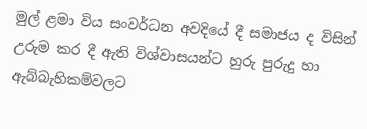මුල් ළමා විය සංවර්ධන අවදියේ දී සමාජය ද විසින් උරුම කර දී ඇති විශ්වාසයන්ට හුරු පුරුදු හා ඇබ්බැහිකම්වලට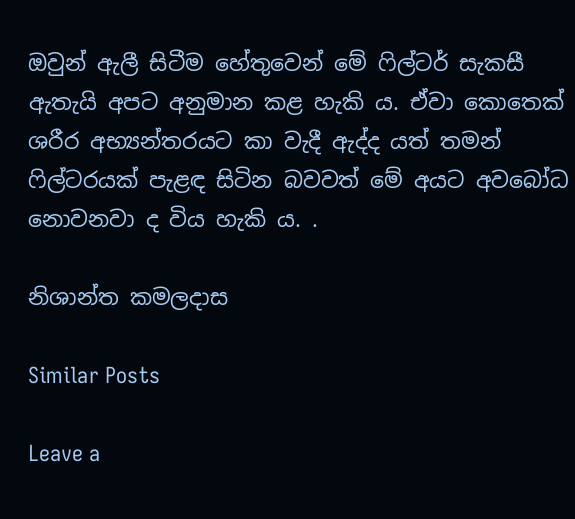ඔවුන් ඇලී සිටීම හේතුවෙන් මේ ෆිල්ටර් සැකසී ඇතැයි අපට අනුමාන කළ හැකි ය. ඒවා කොතෙක් ශරීර අභ්‍යන්තරයට කා වැදී ඇද්ද යත් තමන් ෆිල්ටරයක් පැළඳ සිටින බවවත් මේ අයට අවබෝධ නොවනවා ද විය හැකි ය. .

නිශාන්ත කමලදාස

Similar Posts

Leave a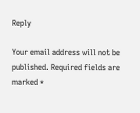Reply

Your email address will not be published. Required fields are marked *